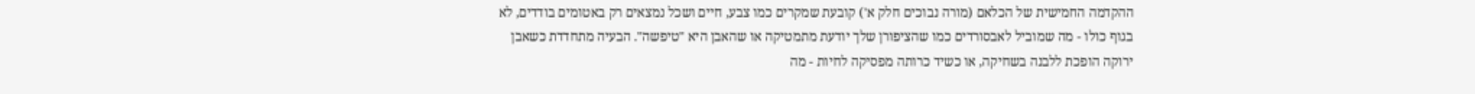ההקדמה החמישית של הכלאם (מורה נבוכים חלק א') קובעת שמקרים כמו צבע, חיים ושכל נמצאים רק באטומים בודדים, לא בגוף כולו - מה שמוביל לאבסורדים כמו שהציפורן שלך יודעת מתמטיקה או שהאבן היא "טיפשה". הבעיה מתחדדת כשאבן ירוקה הופכת ללבנה בשחיקה, או כשיד כרותה מפסיקה לחיות - מה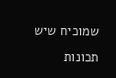שמוכיח שיש תכונות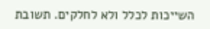השייכות לכלל ולא לחלקים. תשובת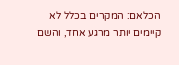הכלאם: המקרים בכלל לא קיימים יותר מרגע אחד, והשם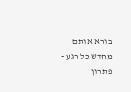בורא אותם מחדש כל רגע - פתרון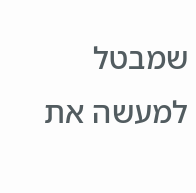שמבטל למעשה את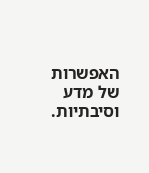האפשרות של מדע וסיבתיות.